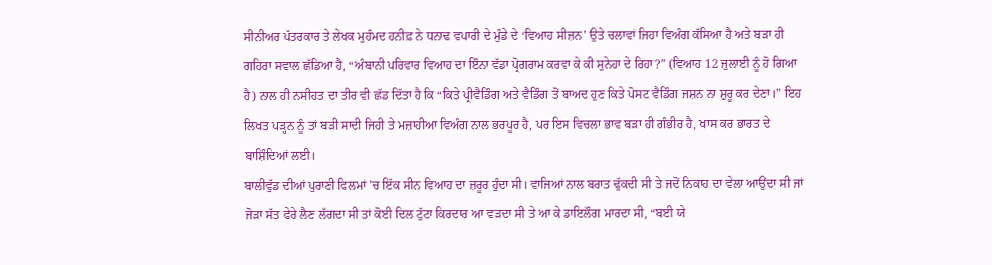ਸੀਨੀਅਰ ਪੱਤਰਕਾਰ ਤੇ ਲੇਖਕ ਮੁਹੰਮਦ ਹਨੀਫ਼ ਨੇ ਧਨਾਢ ਵਪਾਰੀ ਦੇ ਮੁੰਡੇ ਦੇ ‘ਵਿਆਹ ਸੀਜ਼ਨ’ ਉਤੇ ਚਲਾਵਾਂ ਜਿਹਾ ਵਿਅੰਗ ਕੱਸਿਆ ਹੈ ਅਤੇ ਬੜਾ ਹੀ ਗਹਿਰਾ ਸਵਾਲ ਛੱਡਿਆ ਹੈ, “ਅੰਬਾਨੀ ਪਰਿਵਾਰ ਵਿਆਹ ਦਾ ਇੰਨਾ ਵੱਡਾ ਪ੍ਰੋਗਰਾਮ ਕਰਵਾ ਕੇ ਕੀ ਸੁਨੇਹਾ ਦੇ ਰਿਹਾ?” (ਵਿਆਹ 12 ਜੁਲਾਈ ਨੂੰ ਹੋ ਗਿਆ ਹੈ) ਨਾਲ ਹੀ ਨਸੀਹਤ ਦਾ ਤੀਰ ਵੀ ਛੱਡ ਦਿੱਤਾ ਹੈ ਕਿ “ਕਿਤੇ ਪ੍ਰੀਵੈਡਿੰਗ ਅਤੇ ਵੈਡਿੰਗ ਤੋਂ ਬਾਅਦ ਹੁਣ ਕਿਤੇ ਪੋਸਟ ਵੈਡਿੰਗ ਜਸ਼ਨ ਨਾ ਸ਼ੁਰੂ ਕਰ ਦੇਣਾ।” ਇਹ ਲਿਖਤ ਪੜ੍ਹਨ ਨੂੰ ਤਾਂ ਬੜੀ ਸਾਦੀ ਜਿਹੀ ਤੇ ਮਜ਼ਾਹੀਆ ਵਿਅੰਗ ਨਾਲ ਭਰਪੂਰ ਹੈ, ਪਰ ਇਸ ਵਿਚਲਾ ਭਾਵ ਬੜਾ ਹੀ ਗੰਭੀਰ ਹੈ, ਖਾਸ ਕਰ ਭਾਰਤ ਦੇ ਬਾਸ਼ਿੰਦਿਆਂ ਲਈ।
ਬਾਲੀਵੁੱਡ ਦੀਆਂ ਪੁਰਾਣੀ ਫਿਲਮਾਂ ’ਚ ਇੱਕ ਸੀਨ ਵਿਆਹ ਦਾ ਜ਼ਰੂਰ ਹੁੰਦਾ ਸੀ। ਵਾਜਿਆਂ ਨਾਲ ਬਰਾਤ ਢੁੱਕਦੀ ਸੀ ਤੇ ਜਦੋਂ ਨਿਕਾਹ ਦਾ ਵੇਲਾ ਆਉਂਦਾ ਸੀ ਜਾਂ ਜੋੜਾ ਸੱਤ ਫੇਰੇ ਲੈਣ ਲੱਗਦਾ ਸੀ ਤਾਂ ਕੋਈ ਦਿਲ ਟੁੱਟਾ ਕਿਰਦਾਰ ਆ ਵੜਦਾ ਸੀ ਤੇ ਆ ਕੇ ਡਾਇਲੌਗ ਮਾਰਦਾ ਸੀ, “ਬਈ ਯੇ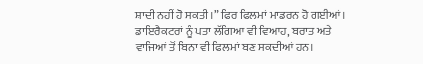ਸ਼ਾਦੀ ਨਹੀਂ ਹੋ ਸਕਤੀ।” ਫਿਰ ਫਿਲਮਾਂ ਮਾਡਰਨ ਹੋ ਗਈਆਂ। ਡਾਇਰੈਕਟਰਾਂ ਨੂੰ ਪਤਾ ਲੱਗਿਆ ਵੀ ਵਿਆਹ, ਬਰਾਤ ਅਤੇ ਵਾਜਿਆਂ ਤੋਂ ਬਿਨਾ ਵੀ ਫਿਲਮਾਂ ਬਣ ਸਕਦੀਆਂ ਹਨ।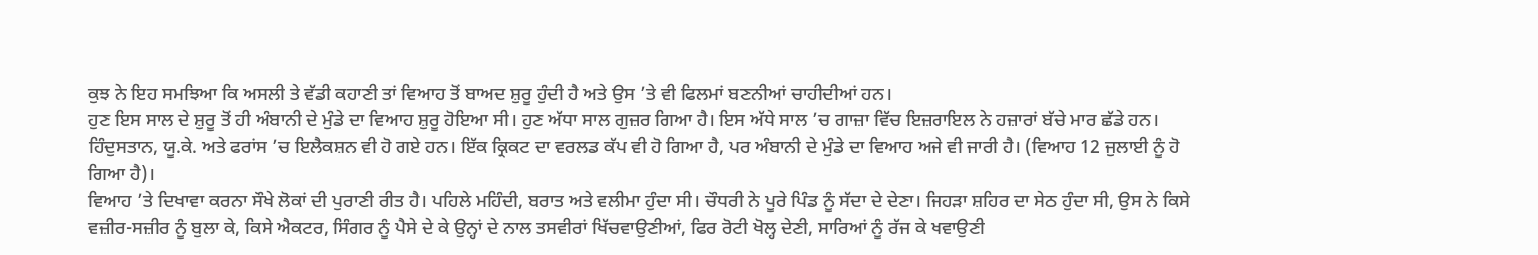ਕੁਝ ਨੇ ਇਹ ਸਮਝਿਆ ਕਿ ਅਸਲੀ ਤੇ ਵੱਡੀ ਕਹਾਣੀ ਤਾਂ ਵਿਆਹ ਤੋਂ ਬਾਅਦ ਸ਼ੁਰੂ ਹੁੰਦੀ ਹੈ ਅਤੇ ਉਸ ’ਤੇ ਵੀ ਫਿਲਮਾਂ ਬਣਨੀਆਂ ਚਾਹੀਦੀਆਂ ਹਨ।
ਹੁਣ ਇਸ ਸਾਲ ਦੇ ਸ਼ੁਰੂ ਤੋਂ ਹੀ ਅੰਬਾਨੀ ਦੇ ਮੁੰਡੇ ਦਾ ਵਿਆਹ ਸ਼ੁਰੂ ਹੋਇਆ ਸੀ। ਹੁਣ ਅੱਧਾ ਸਾਲ ਗੁਜ਼ਰ ਗਿਆ ਹੈ। ਇਸ ਅੱਧੇ ਸਾਲ ’ਚ ਗਾਜ਼ਾ ਵਿੱਚ ਇਜ਼ਰਾਇਲ ਨੇ ਹਜ਼ਾਰਾਂ ਬੱਚੇ ਮਾਰ ਛੱਡੇ ਹਨ। ਹਿੰਦੁਸਤਾਨ, ਯੂ.ਕੇ. ਅਤੇ ਫਰਾਂਸ ’ਚ ਇਲੈਕਸ਼ਨ ਵੀ ਹੋ ਗਏ ਹਨ। ਇੱਕ ਕ੍ਰਿਕਟ ਦਾ ਵਰਲਡ ਕੱਪ ਵੀ ਹੋ ਗਿਆ ਹੈ, ਪਰ ਅੰਬਾਨੀ ਦੇ ਮੁੰਡੇ ਦਾ ਵਿਆਹ ਅਜੇ ਵੀ ਜਾਰੀ ਹੈ। (ਵਿਆਹ 12 ਜੁਲਾਈ ਨੂੰ ਹੋ ਗਿਆ ਹੈ)।
ਵਿਆਹ ’ਤੇ ਦਿਖਾਵਾ ਕਰਨਾ ਸੌਖੇ ਲੋਕਾਂ ਦੀ ਪੁਰਾਣੀ ਰੀਤ ਹੈ। ਪਹਿਲੇ ਮਹਿੰਦੀ, ਬਰਾਤ ਅਤੇ ਵਲੀਮਾ ਹੁੰਦਾ ਸੀ। ਚੌਧਰੀ ਨੇ ਪੂਰੇ ਪਿੰਡ ਨੂੰ ਸੱਦਾ ਦੇ ਦੇਣਾ। ਜਿਹੜਾ ਸ਼ਹਿਰ ਦਾ ਸੇਠ ਹੁੰਦਾ ਸੀ, ਉਸ ਨੇ ਕਿਸੇ ਵਜ਼ੀਰ-ਸਜ਼ੀਰ ਨੂੰ ਬੁਲਾ ਕੇ, ਕਿਸੇ ਐਕਟਰ, ਸਿੰਗਰ ਨੂੰ ਪੈਸੇ ਦੇ ਕੇ ਉਨ੍ਹਾਂ ਦੇ ਨਾਲ ਤਸਵੀਰਾਂ ਖਿੱਚਵਾਉਣੀਆਂ, ਫਿਰ ਰੋਟੀ ਖੋਲ੍ਹ ਦੇਣੀ, ਸਾਰਿਆਂ ਨੂੰ ਰੱਜ ਕੇ ਖਵਾਉਣੀ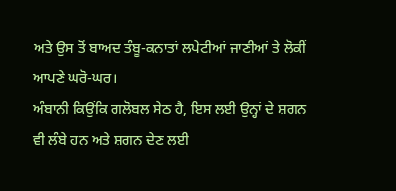ਅਤੇ ਉਸ ਤੋਂ ਬਾਅਦ ਤੰਬੂ-ਕਨਾਤਾਂ ਲਪੇਟੀਆਂ ਜਾਣੀਆਂ ਤੇ ਲੋਕੀਂ ਆਪਣੇ ਘਰੋ-ਘਰ।
ਅੰਬਾਨੀ ਕਿਉਂਕਿ ਗਲੋਬਲ ਸੇਠ ਹੈ, ਇਸ ਲਈ ਉਨ੍ਹਾਂ ਦੇ ਸ਼ਗਨ ਵੀ ਲੰਬੇ ਹਨ ਅਤੇ ਸ਼ਗਨ ਦੇਣ ਲਈ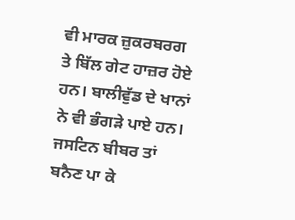ਵੀ ਮਾਰਕ ਜ਼ੁਕਰਬਰਗ ਤੇ ਬਿੱਲ ਗੇਟ ਹਾਜ਼ਰ ਹੋਏ ਹਨ। ਬਾਲੀਵੁੱਡ ਦੇ ਖਾਨਾਂ ਨੇ ਵੀ ਭੰਗੜੇ ਪਾਏ ਹਨ। ਜਸਟਿਨ ਬੀਬਰ ਤਾਂ ਬਨੈਣ ਪਾ ਕੇ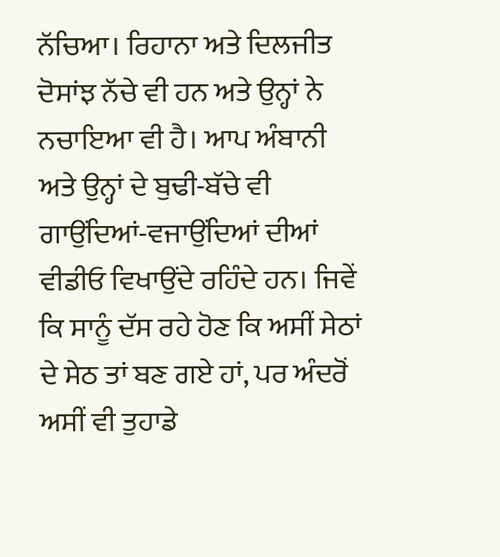ਨੱਚਿਆ। ਰਿਹਾਨਾ ਅਤੇ ਦਿਲਜੀਤ ਦੋਸਾਂਝ ਨੱਚੇ ਵੀ ਹਨ ਅਤੇ ਉਨ੍ਹਾਂ ਨੇ ਨਚਾਇਆ ਵੀ ਹੈ। ਆਪ ਅੰਬਾਨੀ ਅਤੇ ਉਨ੍ਹਾਂ ਦੇ ਬੁਢੀ-ਬੱਚੇ ਵੀ ਗਾਉਂਦਿਆਂ-ਵਜਾਉਂਦਿਆਂ ਦੀਆਂ ਵੀਡੀਓ ਵਿਖਾਉਂਦੇ ਰਹਿੰਦੇ ਹਨ। ਜਿਵੇਂ ਕਿ ਸਾਨੂੰ ਦੱਸ ਰਹੇ ਹੋਣ ਕਿ ਅਸੀਂ ਸੇਠਾਂ ਦੇ ਸੇਠ ਤਾਂ ਬਣ ਗਏ ਹਾਂ, ਪਰ ਅੰਦਰੋਂ ਅਸੀਂ ਵੀ ਤੁਹਾਡੇ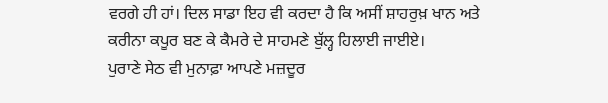ਵਰਗੇ ਹੀ ਹਾਂ। ਦਿਲ ਸਾਡਾ ਇਹ ਵੀ ਕਰਦਾ ਹੈ ਕਿ ਅਸੀਂ ਸ਼ਾਹਰੁਖ਼ ਖਾਨ ਅਤੇ ਕਰੀਨਾ ਕਪੂਰ ਬਣ ਕੇ ਕੈਮਰੇ ਦੇ ਸਾਹਮਣੇ ਬੁੱਲ੍ਹ ਹਿਲਾਈ ਜਾਈਏ।
ਪੁਰਾਣੇ ਸੇਠ ਵੀ ਮੁਨਾਫ਼ਾ ਆਪਣੇ ਮਜ਼ਦੂਰ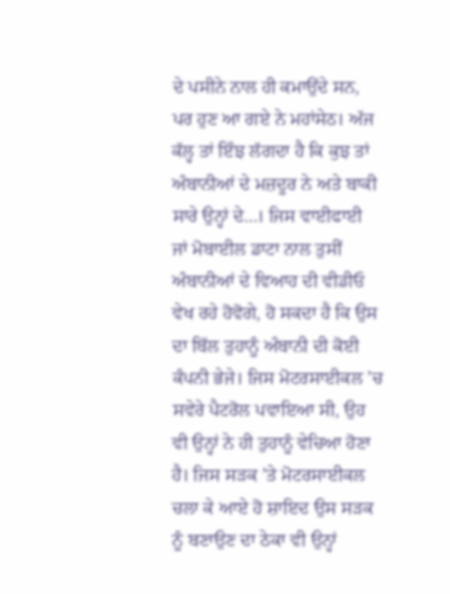ਦੇ ਪਸੀਨੇ ਨਾਲ ਹੀ ਕਮਾਉਂਦੇ ਸਨ, ਪਰ ਹੁਣ ਆ ਗਏ ਨੇ ਮਹਾਂਸੇਠ। ਅੱਜ ਕੱਲ੍ਹ ਤਾਂ ਇੰਝ ਲੱਗਦਾ ਹੈ ਕਿ ਕੁਝ ਤਾਂ ਅੰਬਾਨੀਆਂ ਦੇ ਮਜ਼ਦੂਰ ਨੇ ਅਤੇ ਬਾਕੀ ਸਾਰੇ ਉਨ੍ਹਾਂ ਦੇ…। ਜਿਸ ਵਾਈਫਾਈ ਜਾਂ ਮੋਬਾਈਲ ਡਾਟਾ ਨਾਲ ਤੁਸੀਂ ਅੰਬਾਨੀਆਂ ਦੇ ਵਿਆਹ ਦੀ ਵੀਡੀਓ ਵੇਖ ਰਹੇ ਹੋਵੋਗੇ, ਹੋ ਸਕਦਾ ਹੈ ਕਿ ਉਸ ਦਾ ਬਿੱਲ ਤੁਹਾਨੂੰ ਅੰਬਾਨੀ ਦੀ ਕੋਈ ਕੰਪਨੀ ਭੇਜੇ। ਜਿਸ ਮੋਟਰਸਾਈਕਲ ’ਚ ਸਵੇਰੇ ਪੈਟਰੋਲ ਪਵਾਇਆ ਸੀ, ਉਹ ਵੀ ਉਨ੍ਹਾਂ ਨੇ ਹੀ ਤੁਹਾਨੂੰ ਵੇਚਿਆ ਹੋਣਾ ਹੈ। ਜਿਸ ਸੜਕ ’ਤੇ ਮੋਟਰਸਾਈਕਲ ਚਲਾ ਕੇ ਆਏ ਹੋ ਸ਼ਾਇਦ ਉਸ ਸੜਕ ਨੂੰ ਬਣਾਉਣ ਦਾ ਠੇਕਾ ਵੀ ਉਨ੍ਹਾਂ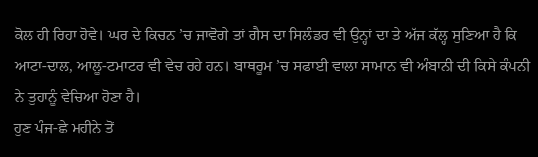ਕੋਲ ਹੀ ਰਿਹਾ ਹੋਵੇ। ਘਰ ਦੇ ਕਿਚਨ ’ਚ ਜਾਵੋਗੇ ਤਾਂ ਗੈਸ ਦਾ ਸਿਲੰਡਰ ਵੀ ਉਨ੍ਹਾਂ ਦਾ ਤੇ ਅੱਜ ਕੱਲ੍ਹ ਸੁਣਿਆ ਹੈ ਕਿ ਆਟਾ-ਦਾਲ, ਆਲੂ-ਟਮਾਟਰ ਵੀ ਵੇਚ ਰਹੇ ਹਨ। ਬਾਥਰੂਮ ’ਚ ਸਫਾਈ ਵਾਲਾ ਸਾਮਾਨ ਵੀ ਅੰਬਾਨੀ ਦੀ ਕਿਸੇ ਕੰਪਨੀ ਨੇ ਤੁਹਾਨੂੰ ਵੇਚਿਆ ਹੋਣਾ ਹੈ।
ਹੁਣ ਪੰਜ-ਛੇ ਮਹੀਨੇ ਤੋਂ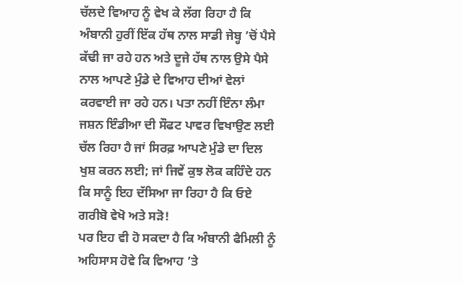ਚੱਲਦੇ ਵਿਆਹ ਨੂੰ ਵੇਖ ਕੇ ਲੱਗ ਰਿਹਾ ਹੈ ਕਿ ਅੰਬਾਨੀ ਹੁਰੀਂ ਇੱਕ ਹੱਥ ਨਾਲ ਸਾਡੀ ਜੇਬ੍ਹ ’ਚੋਂ ਪੈਸੇ ਕੱਢੀ ਜਾ ਰਹੇ ਹਨ ਅਤੇ ਦੂਜੇ ਹੱਥ ਨਾਲ ਉਸੇ ਪੈਸੇ ਨਾਲ ਆਪਣੇ ਮੁੰਡੇ ਦੇ ਵਿਆਹ ਦੀਆਂ ਵੇਲਾਂ ਕਰਵਾਈ ਜਾ ਰਹੇ ਹਨ। ਪਤਾ ਨਹੀਂ ਇੰਨਾ ਲੰਮਾ ਜਸ਼ਨ ਇੰਡੀਆ ਦੀ ਸੌਫਟ ਪਾਵਰ ਵਿਖਾਉਣ ਲਈ ਚੱਲ ਰਿਹਾ ਹੈ ਜਾਂ ਸਿਰਫ਼ ਆਪਣੇ ਮੁੰਡੇ ਦਾ ਦਿਲ ਖੁਸ਼ ਕਰਨ ਲਈ; ਜਾਂ ਜਿਵੇਂ ਕੁਝ ਲੋਕ ਕਹਿੰਦੇ ਹਨ ਕਿ ਸਾਨੂੰ ਇਹ ਦੱਸਿਆ ਜਾ ਰਿਹਾ ਹੈ ਕਿ ਓਏ ਗਰੀਬੋ ਵੇਖੋ ਅਤੇ ਸੜੋ!
ਪਰ ਇਹ ਵੀ ਹੋ ਸਕਦਾ ਹੈ ਕਿ ਅੰਬਾਨੀ ਫੈਮਿਲੀ ਨੂੰ ਅਹਿਸਾਸ ਹੋਵੇ ਕਿ ਵਿਆਹ ’ਤੇ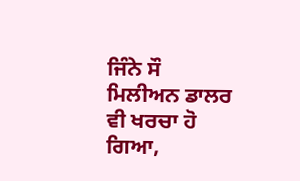ਜਿੰਨੇ ਸੌ ਮਿਲੀਅਨ ਡਾਲਰ ਵੀ ਖਰਚਾ ਹੋ ਗਿਆ,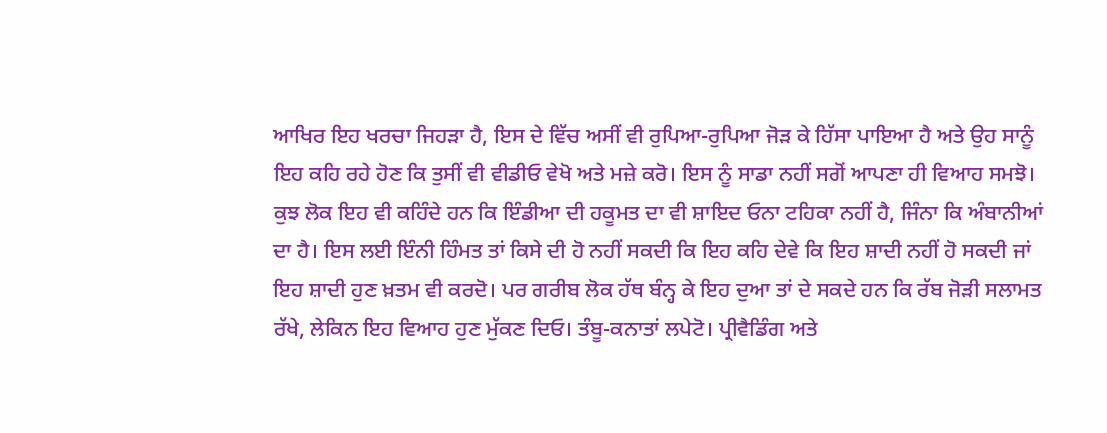ਆਖਿਰ ਇਹ ਖਰਚਾ ਜਿਹੜਾ ਹੈ, ਇਸ ਦੇ ਵਿੱਚ ਅਸੀਂ ਵੀ ਰੁਪਿਆ-ਰੁਪਿਆ ਜੋੜ ਕੇ ਹਿੱਸਾ ਪਾਇਆ ਹੈ ਅਤੇ ਉਹ ਸਾਨੂੰ ਇਹ ਕਹਿ ਰਹੇ ਹੋਣ ਕਿ ਤੁਸੀਂ ਵੀ ਵੀਡੀਓ ਵੇਖੋ ਅਤੇ ਮਜ਼ੇ ਕਰੋ। ਇਸ ਨੂੰ ਸਾਡਾ ਨਹੀਂ ਸਗੋਂ ਆਪਣਾ ਹੀ ਵਿਆਹ ਸਮਝੋ।
ਕੁਝ ਲੋਕ ਇਹ ਵੀ ਕਹਿੰਦੇ ਹਨ ਕਿ ਇੰਡੀਆ ਦੀ ਹਕੂਮਤ ਦਾ ਵੀ ਸ਼ਾਇਦ ਓਨਾ ਟਹਿਕਾ ਨਹੀਂ ਹੈ, ਜਿੰਨਾ ਕਿ ਅੰਬਾਨੀਆਂ ਦਾ ਹੈ। ਇਸ ਲਈ ਇੰਨੀ ਹਿੰਮਤ ਤਾਂ ਕਿਸੇ ਦੀ ਹੋ ਨਹੀਂ ਸਕਦੀ ਕਿ ਇਹ ਕਹਿ ਦੇਵੇ ਕਿ ਇਹ ਸ਼ਾਦੀ ਨਹੀਂ ਹੋ ਸਕਦੀ ਜਾਂ ਇਹ ਸ਼ਾਦੀ ਹੁਣ ਖ਼ਤਮ ਵੀ ਕਰਦੋ। ਪਰ ਗਰੀਬ ਲੋਕ ਹੱਥ ਬੰਨ੍ਹ ਕੇ ਇਹ ਦੁਆ ਤਾਂ ਦੇ ਸਕਦੇ ਹਨ ਕਿ ਰੱਬ ਜੋੜੀ ਸਲਾਮਤ ਰੱਖੇ, ਲੇਕਿਨ ਇਹ ਵਿਆਹ ਹੁਣ ਮੁੱਕਣ ਦਿਓ। ਤੰਬੂ-ਕਨਾਤਾਂ ਲਪੇਟੋ। ਪ੍ਰੀਵੈਡਿੰਗ ਅਤੇ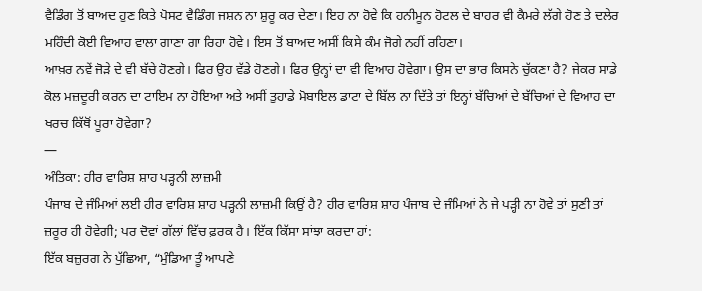ਵੈਡਿੰਗ ਤੋਂ ਬਾਅਦ ਹੁਣ ਕਿਤੇ ਪੋਸਟ ਵੈਡਿੰਗ ਜਸ਼ਨ ਨਾ ਸ਼ੁਰੂ ਕਰ ਦੇਣਾ। ਇਹ ਨਾ ਹੋਵੇ ਕਿ ਹਨੀਮੂਨ ਹੋਟਲ ਦੇ ਬਾਹਰ ਵੀ ਕੈਮਰੇ ਲੱਗੇ ਹੋਣ ਤੇ ਦਲੇਰ ਮਹਿੰਦੀ ਕੋਈ ਵਿਆਹ ਵਾਲਾ ਗਾਣਾ ਗਾ ਰਿਹਾ ਹੋਵੇ। ਇਸ ਤੋਂ ਬਾਅਦ ਅਸੀਂ ਕਿਸੇ ਕੰਮ ਜੋਗੇ ਨਹੀਂ ਰਹਿਣਾ।
ਆਖ਼ਰ ਨਵੇਂ ਜੋੜੇ ਦੇ ਵੀ ਬੱਚੇ ਹੋਣਗੇ। ਫਿਰ ਉਹ ਵੱਡੇ ਹੋਣਗੇ। ਫਿਰ ਉਨ੍ਹਾਂ ਦਾ ਵੀ ਵਿਆਹ ਹੋਵੇਗਾ। ਉਸ ਦਾ ਭਾਰ ਕਿਸਨੇ ਚੁੱਕਣਾ ਹੈ? ਜੇਕਰ ਸਾਡੇ ਕੋਲ ਮਜ਼ਦੂਰੀ ਕਰਨ ਦਾ ਟਾਇਮ ਨਾ ਹੋਇਆ ਅਤੇ ਅਸੀਂ ਤੁਹਾਡੇ ਮੋਬਾਇਲ ਡਾਟਾ ਦੇ ਬਿੱਲ ਨਾ ਦਿੱਤੇ ਤਾਂ ਇਨ੍ਹਾਂ ਬੱਚਿਆਂ ਦੇ ਬੱਚਿਆਂ ਦੇ ਵਿਆਹ ਦਾ ਖਰਚ ਕਿੱਥੋਂ ਪੂਰਾ ਹੋਵੇਗਾ?
—
ਅੰਤਿਕਾ: ਹੀਰ ਵਾਰਿਸ਼ ਸ਼ਾਹ ਪੜ੍ਹਨੀ ਲਾਜ਼ਮੀ
ਪੰਜਾਬ ਦੇ ਜੰਮਿਆਂ ਲਈ ਹੀਰ ਵਾਰਿਸ਼ ਸ਼ਾਹ ਪੜ੍ਹਨੀ ਲਾਜ਼ਮੀ ਕਿਉਂ ਹੈ? ਹੀਰ ਵਾਰਿਸ਼ ਸ਼ਾਹ ਪੰਜਾਬ ਦੇ ਜੰਮਿਆਂ ਨੇ ਜੇ ਪੜ੍ਹੀ ਨਾ ਹੋਵੇ ਤਾਂ ਸੁਣੀ ਤਾਂ ਜ਼ਰੂਰ ਹੀ ਹੋਵੇਗੀ; ਪਰ ਦੋਵਾਂ ਗੱਲਾਂ ਵਿੱਚ ਫ਼ਰਕ ਹੈ। ਇੱਕ ਕਿੱਸਾ ਸਾਂਝਾ ਕਰਦਾ ਹਾਂ:
ਇੱਕ ਬਜ਼ੁਰਗ ਨੇ ਪੁੱਛਿਆ, “ਮੁੰਡਿਆ ਤੂੰ ਆਪਣੇ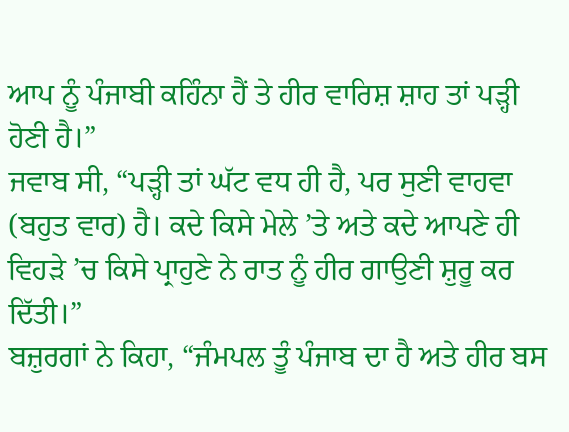ਆਪ ਨੂੰ ਪੰਜਾਬੀ ਕਹਿੰਨਾ ਹੈਂ ਤੇ ਹੀਰ ਵਾਰਿਸ਼ ਸ਼ਾਹ ਤਾਂ ਪੜ੍ਹੀ ਹੋਣੀ ਹੈ।”
ਜਵਾਬ ਸੀ, “ਪੜ੍ਹੀ ਤਾਂ ਘੱਟ ਵਧ ਹੀ ਹੈ, ਪਰ ਸੁਣੀ ਵਾਹਵਾ (ਬਹੁਤ ਵਾਰ) ਹੈ। ਕਦੇ ਕਿਸੇ ਮੇਲੇ ’ਤੇ ਅਤੇ ਕਦੇ ਆਪਣੇ ਹੀ ਵਿਹੜੇ ’ਚ ਕਿਸੇ ਪ੍ਰਾਹੁਣੇ ਨੇ ਰਾਤ ਨੂੰ ਹੀਰ ਗਾਉਣੀ ਸ਼ੁਰੂ ਕਰ ਦਿੱਤੀ।”
ਬਜ਼ੁਰਗਾਂ ਨੇ ਕਿਹਾ, “ਜੰਮਪਲ ਤੂੰ ਪੰਜਾਬ ਦਾ ਹੈ ਅਤੇ ਹੀਰ ਬਸ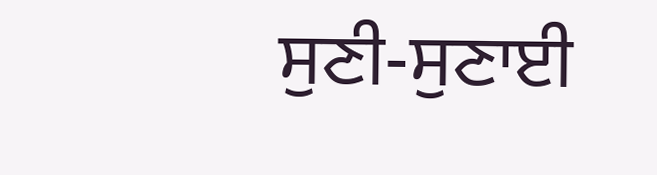ਸੁਣੀ-ਸੁਣਾਈ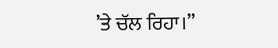’ਤੇ ਚੱਲ ਰਿਹਾ।”